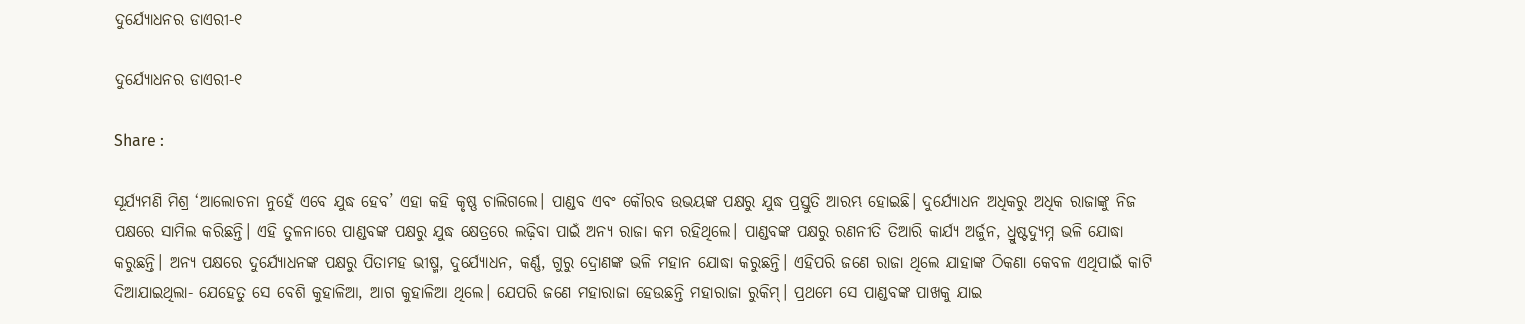ଦୁର୍ଯ୍ୟୋଧନର ଡାଏରୀ-୧

ଦୁର୍ଯ୍ୟୋଧନର ଡାଏରୀ-୧

Share :

ସୂର୍ଯ୍ୟମଣି ମିଶ୍ର ‘ଆଲୋଚନା ନୁହେଁ ଏବେ ଯୁଦ୍ଧ ହେବ’ ଏହା କହି କୃଷ୍ଣ ଚାଲିଗଲେ। ପାଣ୍ଡବ ଏବଂ କୌରବ ଉଭୟଙ୍କ ପକ୍ଷରୁ ଯୁଦ୍ଧ ପ୍ରସ୍ତୁତି ଆରମ୍ଭ ହୋଇଛି। ଦୁର୍ଯ୍ୟୋଧନ ଅଧିକରୁ ଅଧିକ ରାଜାଙ୍କୁ ନିଜ ପକ୍ଷରେ ସାମିଲ କରିଛନ୍ତି। ଏହି ତୁଳନାରେ ପାଣ୍ଡବଙ୍କ ପକ୍ଷରୁ ଯୁଦ୍ଧ କ୍ଷେତ୍ରରେ ଲଢ଼ିବା ପାଇଁ ଅନ୍ୟ ରାଜା କମ ରହିଥିଲେ। ପାଣ୍ଡବଙ୍କ ପକ୍ଷରୁ ରଣନୀତି ତିଆରି କାର୍ଯ୍ୟ ଅର୍ଜୁନ, ଧ୍ରୁଷ୍ଟଦ୍ୟୁମ୍ନ ଭଳି ଯୋଦ୍ଧା କରୁଛନ୍ତି। ଅନ୍ୟ ପକ୍ଷରେ ଦୁର୍ଯ୍ୟୋଧନଙ୍କ ପକ୍ଷରୁ ପିତାମହ ଭୀଷ୍ମ, ଦୁର୍ଯ୍ୟୋଧନ, କର୍ଣ୍ଣ, ଗୁରୁ ଦ୍ରୋଣଙ୍କ ଭଳି ମହାନ ଯୋଦ୍ଧା କରୁଛନ୍ତି। ଏହିପରି ଜଣେ ରାଜା ଥିଲେ ଯାହାଙ୍କ ଠିକଣା କେବଳ ଏଥିପାଇଁ କାଟି ଦିଆଯାଇଥିଲା- ଯେହେତୁ ସେ ବେଶି କୁହାଳିଆ, ଆଗ କୁହାଳିଆ ଥିଲେ। ଯେପରି ଜଣେ ମହାରାଜା ହେଉଛନ୍ତି ମହାରାଜା ରୁକିମ୍। ପ୍ରଥମେ ସେ ପାଣ୍ଡବଙ୍କ ପାଖକୁ ଯାଇ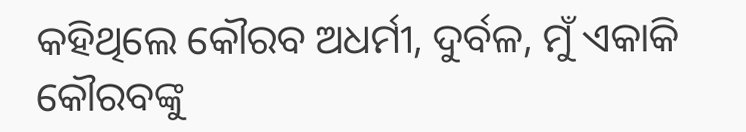କହିଥିଲେ କୌରବ ଅଧର୍ମୀ, ଦୁର୍ବଳ, ମୁଁ ଏକାକି କୌରବଙ୍କୁ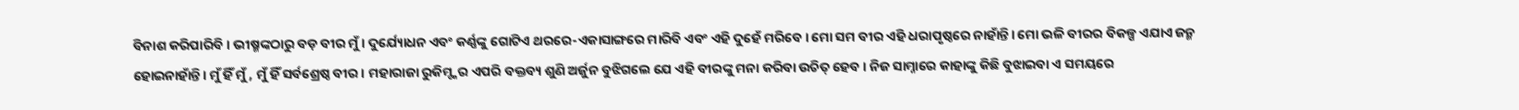ବିନାଶ କରିପାରିବି। ଭୀଷ୍ମଙ୍କଠାରୁ ବଡ଼ ବୀର ମୁଁ। ଦୁର୍ଯ୍ୟୋଧନ ଏବଂ କର୍ଣ୍ଣଙ୍କୁ ଗୋଟିଏ ଥରରେ-ଏକାସାଙ୍ଗରେ ମାରିବି ଏବଂ ଏହି ଦୁହେଁ ମରିବେ। ମୋ ସମ ବୀର ଏହି ଧରାପୃଷ୍ଠରେ ନାହାଁନ୍ତି। ମୋ ଭଳି ବୀରର ବିକଳ୍ପ ଏଯାଏ ଜନ୍ମ ହୋଇନାହାଁନ୍ତି। ମୁଁ ହିଁ ମୁଁ, ମୁଁ ହିଁ ସର୍ବଶ୍ରେଷ୍ଠ ବୀର। ମହାରାଜା ରୁକିମ୍ଙ୍କର ଏପରି ବକ୍ତବ୍ୟ ଶୁଣି ଅର୍ଜୁନ ବୁଝିଗଲେ ଯେ ଏହି ବୀରଙ୍କୁ ମନା କରିବା ଉଚିତ୍ ହେବ। ନିଜ ସାମ୍ନାରେ କାହାଙ୍କୁ କିଛି ବୁଝାଇବା ଏ ସମୟରେ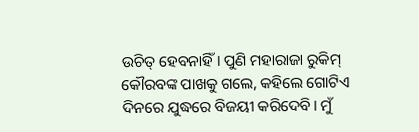ଉଚିତ୍ ହେବନାହିଁ। ପୁଣି ମହାରାଜା ରୁକିମ୍ କୌରବଙ୍କ ପାଖକୁ ଗଲେ, କହିଲେ ଗୋଟିଏ ଦିନରେ ଯୁଦ୍ଧରେ ବିଜୟୀ କରିଦେବି। ମୁଁ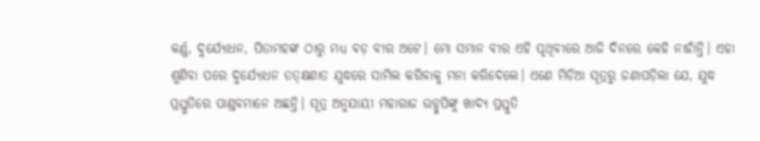କର୍ଣ୍ଣ, ଦୁର୍ଯ୍ୟୋଧନ, ପିତାମହଙ୍କ ଠାରୁ ମଧ୍ୟ ବଡ଼ ବୀର ଅଟେ। ମୋ ସମାନ ବୀର ଏହି ପୃଥିବୀରେ ଆଜି ଦିନରେ କେହି ନାହାଁନ୍ତି। ଏହା ଶୁଣିବା ପରେ ଦୁର୍ଯ୍ୟୋଧନ ତତ୍‌କ୍ଷଣାତ ଯୁଦ୍ଧରେ ସାମିଲ କରିବାକୁ ମନା କରିଦେଲେ। ଏଣେ ମିଡିଆ ସୂତ୍ରରୁ ଜଣାପଡ଼ିଲା ଯେ, ଯୁଦ୍ଧ ପ୍ରସ୍ତୁତିରେ ପାଣ୍ଡବମାନେ ଅଛନ୍ତି। ସୂତ୍ର ଅନୁଯାୟୀ ମହାରାଜ ଉଡ୍ଡୁପିଙ୍କୁ ଖାଦ୍ୟ ପ୍ରସ୍ତୁତି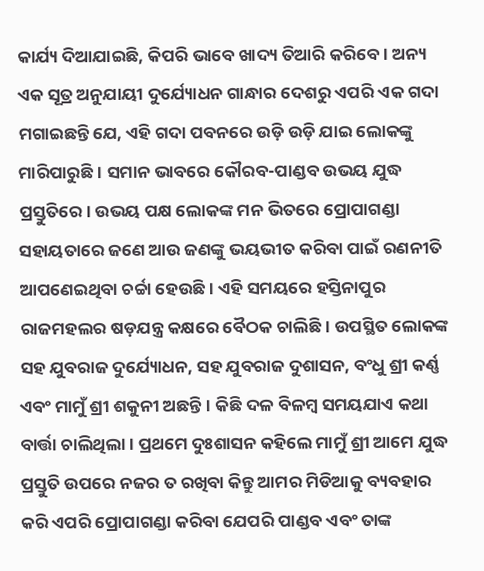କାର୍ଯ୍ୟ ଦିଆଯାଇଛି, କିପରି ଭାବେ ଖାଦ୍ୟ ତିଆରି କରିବେ। ଅନ୍ୟ ଏକ ସୂତ୍ର ଅନୁଯାୟୀ ଦୁର୍ଯ୍ୟୋଧନ ଗାନ୍ଧାର ଦେଶରୁ ଏପରି ଏକ ଗଦା ମଗାଇଛନ୍ତି ଯେ, ଏହି ଗଦା ପବନରେ ଉଡ଼ି ଉଡ଼ି ଯାଇ ଲୋକଙ୍କୁ ମାରିପାରୁଛି। ସମାନ ଭାବରେ କୌରବ-ପାଣ୍ଡବ ଉଭୟ ଯୁଦ୍ଧ ପ୍ରସ୍ତୁତିରେ। ଉଭୟ ପକ୍ଷ ଲୋକଙ୍କ ମନ ଭିତରେ ପ୍ରୋପାଗଣ୍ଡା ସହାୟତାରେ ଜଣେ ଆଉ ଜଣଙ୍କୁ ଭୟଭୀତ କରିବା ପାଇଁ ରଣନୀତି ଆପଣେଇଥିବା ଚର୍ଚ୍ଚା ହେଉଛି। ଏହି ସମୟରେ ହସ୍ତିନାପୁର ରାଜମହଲର ଷଡ଼ଯନ୍ତ୍ର କକ୍ଷରେ ବୈଠକ ଚାଲିଛି। ଉପସ୍ଥିତ ଲୋକଙ୍କ ସହ ଯୁବରାଜ ଦୁର୍ଯ୍ୟୋଧନ, ସହ ଯୁବରାଜ ଦୁଶାସନ, ବଂଧୁ ଶ୍ରୀ କର୍ଣ୍ଣ ଏବଂ ମାମୁଁ ଶ୍ରୀ ଶକୁନୀ ଅଛନ୍ତି। କିଛି ଦଳ ବିଳମ୍ୱ ସମୟଯାଏ କଥା ବାର୍ତ୍ତା ଚାଲିଥିଲା। ପ୍ରଥମେ ଦୁଃଶାସନ କହିଲେ ମାମୁଁ ଶ୍ରୀ ଆମେ ଯୁଦ୍ଧ ପ୍ରସ୍ତୁତି ଉପରେ ନଜର ତ ରଖିବା କିନ୍ତୁ ଆମର ମିଡିଆକୁ ବ୍ୟବହାର କରି ଏପରି ପ୍ରୋପାଗଣ୍ଡା କରିବା ଯେପରି ପାଣ୍ଡବ ଏବଂ ତାଙ୍କ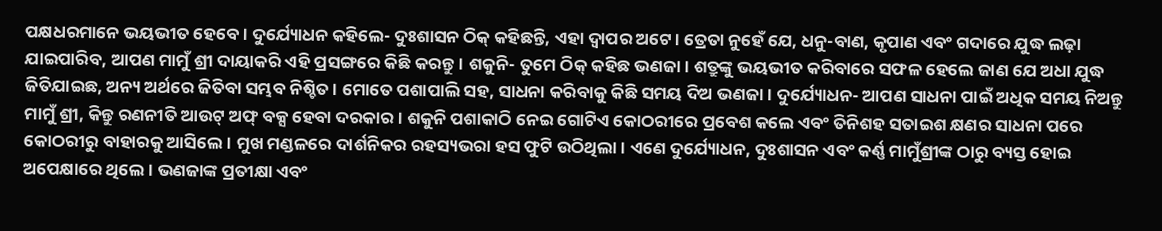ପକ୍ଷଧରମାନେ ଭୟଭୀତ ହେବେ। ଦୁର୍ଯ୍ୟୋଧନ କହିଲେ- ଦୁଃଶାସନ ଠିକ୍ କହିଛନ୍ତି, ଏହା ଦ୍ୱାପର ଅଟେ। ତ୍ରେତା ନୁହେଁ ଯେ, ଧନୁ-ବାଣ, କୃପାଣ ଏବଂ ଗଦାରେ ଯୁଦ୍ଧ ଲଢ଼ା ଯାଇପାରିବ, ଆପଣ ମାମୁଁ ଶ୍ରୀ ଦାୟାକରି ଏହି ପ୍ରସଙ୍ଗରେ କିଛି କରନ୍ତୁ। ଶକୁନି- ତୁମେ ଠିକ୍ କହିଛ ଭଣଜା। ଶତ୍ରୁଙ୍କୁ ଭୟଭୀତ କରିବାରେ ସଫଳ ହେଲେ ଜାଣ ଯେ ଅଧା ଯୁଦ୍ଧ ଜିତିଯାଇଛ, ଅନ୍ୟ ଅର୍ଥରେ ଜିତିବା ସମ୍ଭବ ନିଶ୍ଚିତ। ମୋତେ ପଶାପାଲି ସହ, ସାଧନା କରିବାକୁ କିଛି ସମୟ ଦିଅ ଭଣଜା। ଦୁର୍ଯ୍ୟୋଧନ- ଆପଣ ସାଧନା ପାଇଁ ଅଧିକ ସମୟ ନିଅନ୍ତୁ ମାମୁଁ ଶ୍ରୀ, କିନ୍ତୁ ରଣନୀତି ଆଉଟ୍ ଅଫ୍ ବକ୍ସ ହେବା ଦରକାର। ଶକୁନି ପଶାକାଠି ନେଇ ଗୋଟିଏ କୋଠରୀରେ ପ୍ରବେଶ କଲେ ଏବଂ ତିନିଶହ ସତାଇଶ କ୍ଷଣର ସାଧନା ପରେ କୋଠରୀରୁ ବାହାରକୁ ଆସିଲେ। ମୁଖ ମଣ୍ଡଳରେ ଦାର୍ଶନିକର ରହସ୍ୟଭରା ହସ ଫୁଟି ଉଠିଥିଲା। ଏଣେ ଦୁର୍ଯ୍ୟୋଧନ, ଦୁଃଶାସନ ଏବଂ କର୍ଣ୍ଣ ମାମୁଁଶ୍ରୀଙ୍କ ଠାରୁ ବ୍ୟସ୍ତ ହୋଇ ଅପେକ୍ଷାରେ ଥିଲେ। ଭଣଜାଙ୍କ ପ୍ରତୀକ୍ଷା ଏବଂ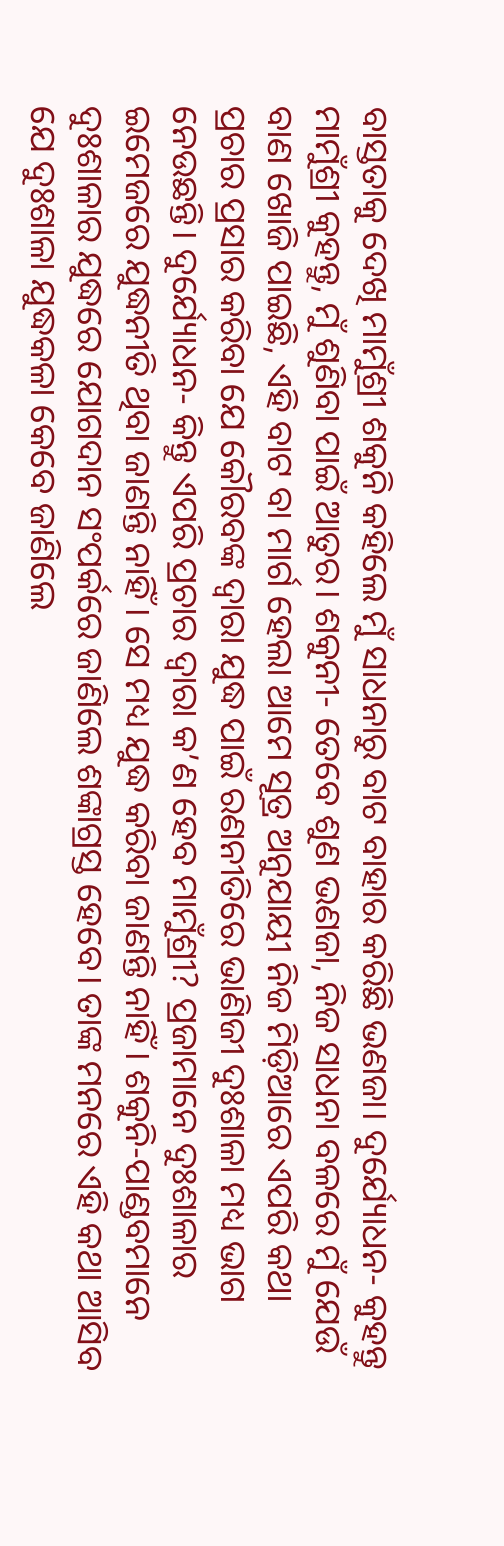ବାସ୍ତତାକୁ ଦେଖି ମାମୁଁଶ୍ରୀ ଶକୁନି କହିଲେ ମୁଁ ସାଧନାରୁ ବାଟ ବାହାର କରିଛି ଭଣଜା। ଦୁର୍ଯ୍ୟୋଧନ- କୁହନ୍ତୁ ମାମୁଁଶ୍ରୀ କୁହନ୍ତୁ, ମୁଁ ଶୁଣିବା ପାଇଁ ଆତୁର। ଶକୁନୀ- ତେବେ ଶୁଣ ଭଣଜା, ନିଜ ସାଧନା ବଳରେ ମୁଁ ଯେଉଁ ବାଣ ଖୋଜି ପାଇଛି, ଏହି ବାଟ ବା ମାର୍ଗ ହେଲା ଆମେ ସୂତ୍ର ଅନୁଯାୟୀ ନିଜ ମିଡ଼ିଆରେ ଏପରି କଥା ପ୍ରଚାର ପ୍ରସାର କରିବା ଯେ କୌରବଙ୍କ ଦ୍ୱାରା ଯୁଦ୍ଧ ପାଇଁ ରଣନୀତିରେ ଭାଣିଜୀ ଦୁଃଶାଳା ମଧ୍ୟ ଭାଗ ନେଉଛନ୍ତି। ଦୁର୍ଯ୍ୟୋଧନ- କିନ୍ତୁ ଏପରି ପ୍ରଚାର ଦ୍ୱାରା କ’ଣ ହେବ ମାମୁଁଶ୍ରୀ? ପ୍ରଜାମାନେ ଦୁଃଶାଳାର ଇମେଜରେ ଯୁଦ୍ଧନୀତି ଥିବା ଜାଣନ୍ତି ନାହିଁ। ସେ ମଧ୍ୟ ଯୁଦ୍ଧ କରିବା ଜାଣନ୍ତି ନାହିଁ। ଶକୁନି-ପାଣ୍ଡବମାନେ ଦୁଃଶାଳାର ଯୁଦ୍ଧରେ ଯୋଗଦାନ ସଂପର୍କରେ ଜାଣିଲେ ଶଙ୍କାଗ୍ରସ୍ତ ହେବେ। ତାଙ୍କ ମନରେ ଏହି କଥା ଆସିବ ଯେ ଦୁଃଶାଳା ଯୁଦ୍ଧକଳା କେବେ ଜାଣିଲେ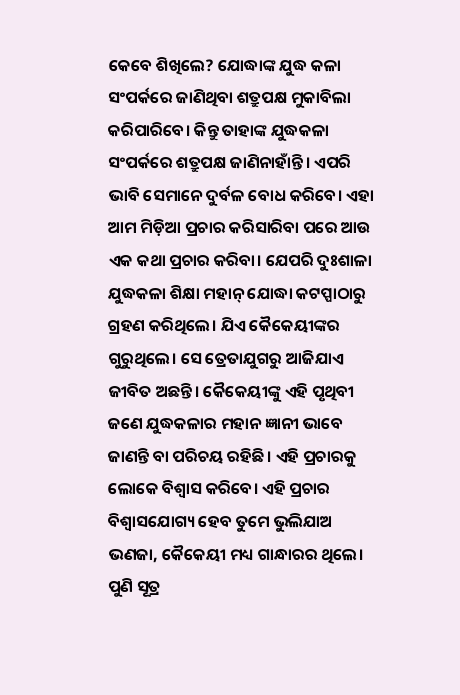କେବେ ଶିଖିଲେ? ଯୋଦ୍ଧାଙ୍କ ଯୁଦ୍ଧ କଳା ସଂପର୍କରେ ଜାଣିଥିବା ଶତ୍ରୁପକ୍ଷ ମୁକାବିଲା କରିପାରିବେ। କିନ୍ତୁ ତାହାଙ୍କ ଯୁଦ୍ଧକଳା ସଂପର୍କରେ ଶତ୍ରୁପକ୍ଷ ଜାଣିନାହାଁନ୍ତି। ଏପରି ଭାବି ସେମାନେ ଦୁର୍ବଳ ବୋଧ କରିବେ। ଏହା ଆମ ମିଡ଼ିଆ ପ୍ରଚାର କରିସାରିବା ପରେ ଆଉ ଏକ କଥା ପ୍ରଚାର କରିବା। ଯେପରି ଦୁଃଶାଳା ଯୁଦ୍ଧକଳା ଶିକ୍ଷା ମହାନ୍ ଯୋଦ୍ଧା କଟପ୍ପାଠାରୁ ଗ୍ରହଣ କରିଥିଲେ। ଯିଏ କୈକେୟୀଙ୍କର ଗୁରୁଥିଲେ। ସେ ତ୍ରେତାଯୁଗରୁ ଆଜିଯାଏ ଜୀବିତ ଅଛନ୍ତି। କୈକେୟୀଙ୍କୁ ଏହି ପୃଥିବୀ ଜଣେ ଯୁଦ୍ଧକଳାର ମହାନ ଜ୍ଞାନୀ ଭାବେ ଜାଣନ୍ତି ବା ପରିଚୟ ରହିଛି। ଏହି ପ୍ରଚାରକୁ ଲୋକେ ବିଶ୍ୱାସ କରିବେ। ଏହି ପ୍ରଚାର ବିଶ୍ୱାସଯୋଗ୍ୟ ହେବ ତୁମେ ଭୁଲିଯାଅ ଭଣଜା, କୈକେୟୀ ମଧ୍ୟ ଗାନ୍ଧାରର ଥିଲେ। ପୁଣି ସୂତ୍ର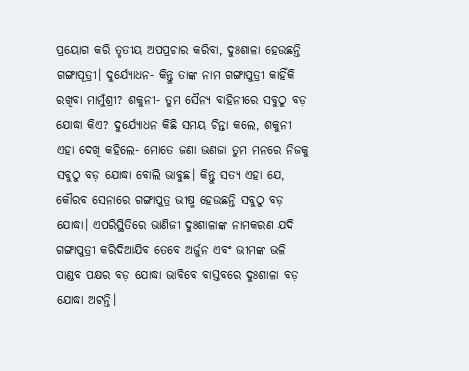ପ୍ରୟୋଗ କରି ତୃତୀୟ ଅପପ୍ରଚାର କରିବା, ଦୁଃଶାଳା ହେଉଛନ୍ତି ଗଙ୍ଗାପୂତ୍ରୀ। ଦୁର୍ଯ୍ୟୋଧନ- କିନ୍ତୁ ତାଙ୍କ ନାମ ଗଙ୍ଗାପୁତ୍ରୀ କାହିଁକି ରଖିବା ମାମୁଁଶ୍ରୀ? ଶକୁନୀ- ତୁମ ସୈନ୍ୟ ବାହିନୀରେ ସବୁଠୁ ବଡ଼ ଯୋଦ୍ଧା କିଏ? ଦୁର୍ଯ୍ୟୋଧନ କିଛି ସମୟ ଚିନ୍ତା କଲେ, ଶକୁନୀ ଏହା ଦେଖି କହିଲେ- ମୋତେ ଜଣା ଭଣଜା ତୁମ ମନରେ ନିଜକୁ ସବୁଠୁ ବଡ଼ ଯୋଦ୍ଧା ବୋଲି ଭାବୁଛ। କିନ୍ତୁ ସତ୍ୟ ଏହା ଯେ, କୌରବ ସେନାରେ ଗଙ୍ଗାପୁତ୍ର ଭୀଷ୍ମ ହେଉଛନ୍ତି ସବୁଠୁ ବଡ଼ ଯୋଦ୍ଧା। ଏପରିସ୍ଥିତିରେ ଭାଣିଜୀ ଦୁଃଶାଳାଙ୍କ ନାମକରଣ ଯଦି ଗଙ୍ଗାପୁତ୍ରୀ କରିଦିଆଯିବ ତେବେ ଅର୍ଜୁନ ଏବଂ ଭୀମଙ୍କ ଭଳି ପାଣ୍ଡବ ପକ୍ଷର ବଡ଼ ଯୋଦ୍ଧା ଭାବିବେ ବାସ୍ତବରେ ଦୁଃଶାଳା ବଡ଼ ଯୋଦ୍ଧା ଅଟନ୍ତି।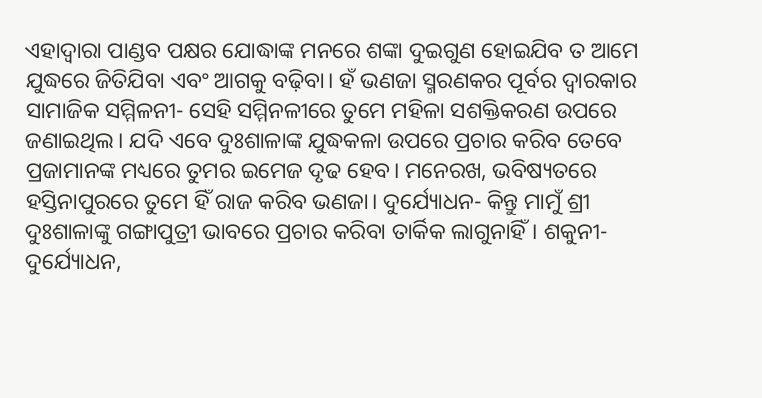ଏହାଦ୍ୱାରା ପାଣ୍ଡବ ପକ୍ଷର ଯୋଦ୍ଧାଙ୍କ ମନରେ ଶଙ୍କା ଦୁଇଗୁଣ ହୋଇଯିବ ତ ଆମେ ଯୁଦ୍ଧରେ ଜିତିଯିବା ଏବଂ ଆଗକୁ ବଢ଼ିବା। ହଁ ଭଣଜା ସ୍ମରଣକର ପୂର୍ବର ଦ୍ୱାରକାର ସାମାଜିକ ସମ୍ମିଳନୀ- ସେହି ସମ୍ମିନଳୀରେ ତୁମେ ମହିଳା ସଶକ୍ତିକରଣ ଉପରେ ଜଣାଇଥିଲ। ଯଦି ଏବେ ଦୁଃଶାଳାଙ୍କ ଯୁଦ୍ଧକଳା ଉପରେ ପ୍ରଚାର କରିବ ତେବେ ପ୍ରଜାମାନଙ୍କ ମଧ୍ୟରେ ତୁମର ଇମେଜ ଦୃଢ ହେବ। ମନେରଖ, ଭବିଷ୍ୟତରେ ହସ୍ତିନାପୁରରେ ତୁମେ ହିଁ ରାଜ କରିବ ଭଣଜା। ଦୁର୍ଯ୍ୟୋଧନ- କିନ୍ତୁ ମାମୁଁ ଶ୍ରୀ ଦୁଃଶାଳାଙ୍କୁ ଗଙ୍ଗାପୁତ୍ରୀ ଭାବରେ ପ୍ରଚାର କରିବା ତାର୍କିକ ଲାଗୁନାହିଁ। ଶକୁନୀ- ଦୁର୍ଯ୍ୟୋଧନ,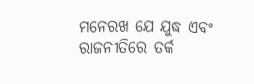ମନେରଖ ଯେ ଯୁଦ୍ଧ ଏବଂ ରାଜନୀତିରେ ତର୍କ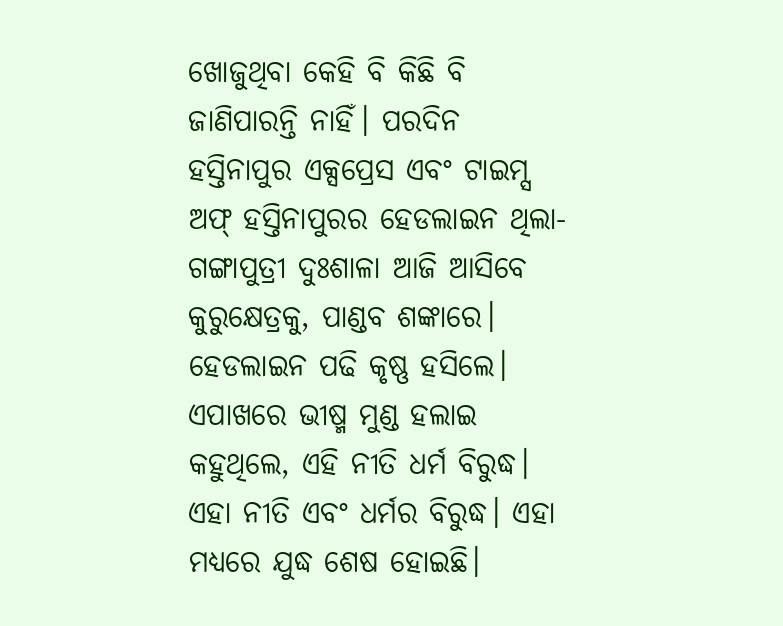ଖୋଜୁଥିବା କେହି ବି କିଛି ବି ଜାଣିପାରନ୍ତି ନାହିଁ। ପରଦିନ ହସ୍ତିନାପୁର ଏକ୍ସପ୍ରେସ ଏବଂ ଟାଇମ୍ସ ଅଫ୍ ହସ୍ତିନାପୁରର ହେଡଲାଇନ ଥିଲା- ଗଙ୍ଗାପୁତ୍ରୀ ଦୁଃଶାଳା ଆଜି ଆସିବେ କୁରୁକ୍ଷେତ୍ରକୁ, ପାଣ୍ଡବ ଶଙ୍କାରେ। ହେଡଲାଇନ ପଢି କୃଷ୍ଣ ହସିଲେ। ଏପାଖରେ ଭୀଷ୍ମ ମୁଣ୍ଡ ହଲାଇ କହୁଥିଲେ, ଏହି ନୀତି ଧର୍ମ ବିରୁଦ୍ଧ। ଏହା ନୀତି ଏବଂ ଧର୍ମର ବିରୁଦ୍ଧ। ଏହା ମଧ୍ୟରେ ଯୁଦ୍ଧ ଶେଷ ହୋଇଛି।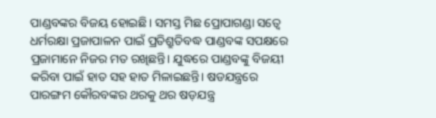ପାଣ୍ଡବଙ୍କର ବିଜୟ ହୋଇଛି। ସମସ୍ତ ମିଛ ପ୍ରୋପାଗଣ୍ଡା ସତ୍ୱେ ଧର୍ମରକ୍ଷା ପ୍ରଜାପାଳନ ପାଇଁ ପ୍ରତିଶ୍ରୁତିବଦ୍ଧ ପାଣ୍ଡବଙ୍କ ସପକ୍ଷରେ ପ୍ରଜାମାନେ ନିଜର ମତ ରଖିଛନ୍ତି। ଯୁଦ୍ଧରେ ପାଣ୍ଡବଙ୍କୁ ବିଜୟୀ କରିବା ପାଇଁ ହାତ ସହ ହାତ ମିଳାଇଛନ୍ତି। ଷଡଯନ୍ତ୍ରରେ ପାରଙ୍ଗମ କୌରବଙ୍କର ଥରକୁ ଥର ଷଡ଼ଯନ୍ତ୍ର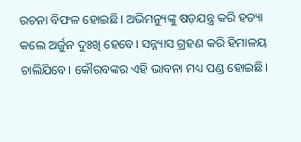ରଚନା ବିଫଳ ହୋଇଛି। ଅଭିମନ୍ୟୁଙ୍କୁ ଷଡ଼ଯନ୍ତ୍ର କରି ହତ୍ୟା କଲେ ଅର୍ଜୁନ ଦୁଃଖି ହେବେ। ସନ୍ନ୍ୟାସ ଗ୍ରହଣ କରି ହିମାଳୟ ଚାଲିଯିବେ। କୌରବଙ୍କର ଏହି ଭାବନା ମଧ୍ୟ ପଣ୍ଡ ହୋଇଛି।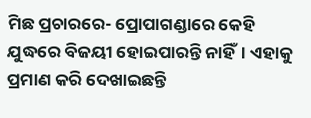ମିଛ ପ୍ରଚାରରେ- ପ୍ରୋପାଗଣ୍ଡାରେ କେହି ଯୁଦ୍ଧରେ ବିଜୟୀ ହୋଇପାରନ୍ତି ନାହିଁ। ଏହାକୁ ପ୍ରମାଣ କରି ଦେଖାଇଛନ୍ତି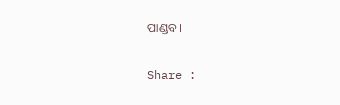ପାଣ୍ଡବ।

Share :